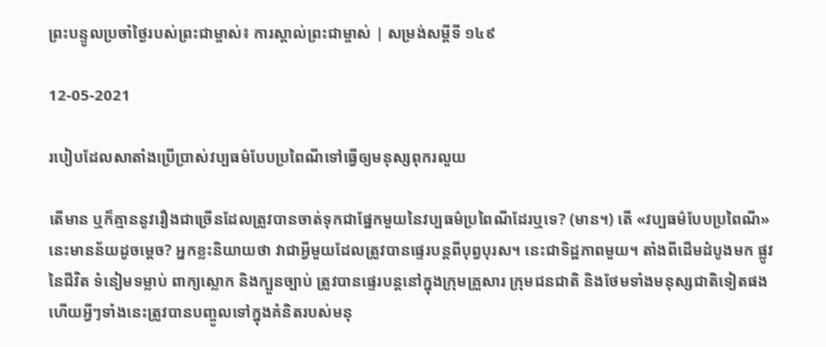ព្រះបន្ទូលប្រចាំថ្ងៃរបស់ព្រះជាម្ចាស់៖ ការស្គាល់ព្រះជាម្ចាស់ | សម្រង់សម្ដីទី ១៤៩

12-05-2021

របៀបដែលសាតាំងប្រើប្រាស់វប្បធម៌បែបប្រពៃណីទៅធ្វើឲ្យមនុស្សពុករលួយ

តើមាន ឬក៏គ្មាននូវរឿងជាច្រើនដែលត្រូវបានចាត់ទុកជាផ្នែកមួយនៃវប្បធម៌ប្រពៃណីដែរឬទេ? (មាន។) តើ «វប្បធម៌បែបប្រពៃណី» នេះមានន័យដូចម្ដេច? អ្នកខ្លះនិយាយថា វាជាអ្វីមួយដែលត្រូវបានផ្ទេរបន្តពីបុព្វបុរស។ នេះជាទិដ្ឋភាពមួយ។ តាំងពីដើមដំបូងមក ផ្លូវនៃជីវិត ទំនៀមទម្លាប់ ពាក្យស្លោក និងក្បួនច្បាប់ ត្រូវបានផ្ទេរបន្តនៅក្នុងក្រុមគ្រួសារ ក្រុមជនជាតិ និងថែមទាំងមនុស្សជាតិទៀតផង ហើយអ្វីៗទាំងនេះត្រូវបានបញ្ចូលទៅក្នុងគំនិតរបស់មនុ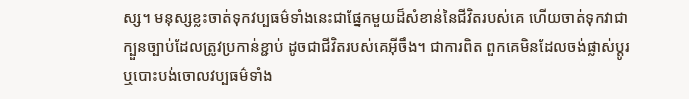ស្ស។ មនុស្សខ្លះចាត់ទុកវប្បធម៌ទាំងនេះជាផ្នែកមួយដ៏សំខាន់នៃជីវិតរបស់គេ ហើយចាត់ទុកវាជាក្បួនច្បាប់ដែលត្រូវប្រកាន់ខ្ជាប់ ដូចជាជីវិតរបស់គេអ៊ីចឹង។ ជាការពិត ពួកគេមិនដែលចង់ផ្លាស់ប្ដូរ ឬបោះបង់ចោលវប្បធម៌ទាំង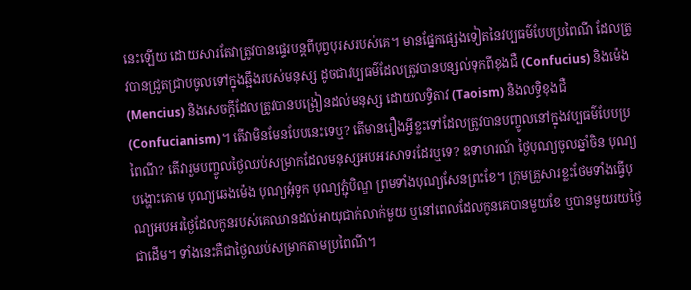នេះឡើយ ដោយសារតែវាត្រូវបានផ្ទេរបន្តពីបុព្វបុរសរបស់គេ។ មានផ្នែកផ្សេងទៀតនៃវប្បធម៌បែបប្រពៃណី ដែលត្រូវបានជ្រួតជ្រាបចូលទៅក្នុងឆ្អឹងរបស់មនុស្ស ដូចជាវប្បធម៌ដែលត្រូវបានបន្សល់ទុកពីខុងជឺ (Confucius) និងម៉េង (Mencius) និងសេចក្តីដែលត្រូវបានបង្រៀនដល់មនុស្ស ដោយលទ្ធិតាវ (Taoism) និងលទ្ធិខុងជឺ (Confucianism)។ តើវាមិនមែនបែបនេះទេឬ? តើមានរឿងអ្វីខ្លះទៅដែលត្រូវបានបញ្ចូលនៅក្នុងវប្បធម៌បែបប្រពៃណី? តើវារួមបញ្ចូលថ្ងៃឈប់សម្រាកដែលមនុស្សអបអរសាទរដែរឬទេ? ឧទាហរណ៍ ថ្ងៃបុណ្យចូលឆ្នាំចិន បុណ្យបង្ហោះគោម បុណ្យឆេងម៉េង បុណ្យអុំទូក បុណ្យភ្ជុំបិណ្ឌ ព្រមទាំងបុណ្យសែនព្រះខែ។ ក្រុមគ្រួសារខ្លះថែមទាំងធ្វើបុណ្យអបអរថ្ងៃដែលកូនរបស់គេឈានដល់អាយុជាក់លាក់មួយ ឬនៅពេលដែលកូនគេបានមួយខែ ឬបានមួយរយថ្ងៃជាដើម។ ទាំងនេះគឺជាថ្ងៃឈប់សម្រាកតាមប្រពៃណី។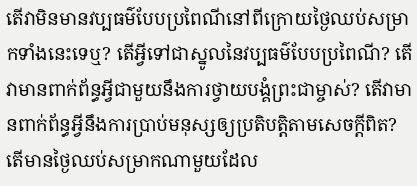តើវាមិនមានវប្បធម៌បែបប្រពៃណីនៅពីក្រោយថ្ងៃឈប់សម្រាកទាំងនេះទេឬ? តើអ្វីទៅជាស្នូលនៃវប្បធម៌បែបប្រពៃណី? តើវាមានពាក់ព័ន្ធអ្វីជាមួយនឹងការថ្វាយបង្គំព្រះជាម្ចាស់? តើវាមានពាក់ព័ន្ធអ្វីនឹងការប្រាប់មនុស្សឲ្យប្រតិបត្តិតាមសេចក្តីពិត? តើមានថ្ងៃឈប់សម្រាកណាមួយដែល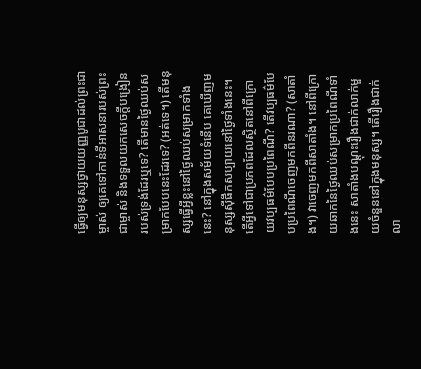ធ្វើឲ្យមនុស្សថ្វាយយញ្ញបូជាដល់ព្រះជាម្ចាស់ ឲ្យគេទៅកាន់ទីអាសនារបស់ព្រះជាម្ចាស់ និងទទួលយកសេចក្តីបង្រៀនរបស់ទ្រង់ដែរឬទេ? តើមានថ្ងៃឈប់សម្រាកបែបនេះដែរទេ? (អត់ទេ។) តើមនុស្សធ្វើអ្វីខ្លះនៅថ្ងៃឈប់សម្រាកទាំងនេះ? នៅក្នុងសម័យទំនើប គេឃើញមនុស្សស៊ីផឹកសប្បាយនៅថ្ងៃទាំងនេះ។ តើអ្វីទៅជាប្រភពដែលស្ថិតនៅពីក្រោយវប្បធម៌បែបប្រពៃណី? តើវប្បធម៌បែបប្រពៃណីចេញមកពីនរណា? (សាតាំង។) វាចេញមកពីសាតាំង។ នៅពីក្រោយឆាកនៃថ្ងៃឈប់សម្រាកប្រពៃណីទាំងនេះ សាតាំងបណ្ដុះរឿងជាក់លាក់មួយចំនួននៅក្នុងមនុស្ស។ តើរឿងជាក់លា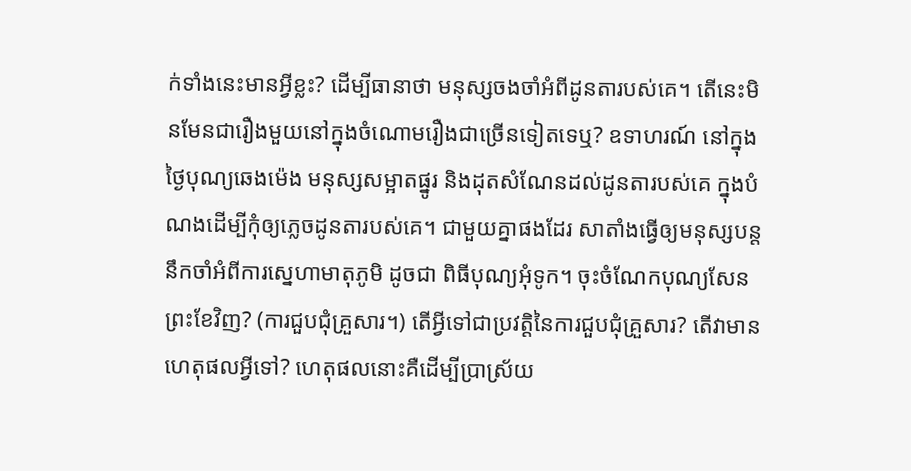ក់ទាំងនេះមានអ្វីខ្លះ? ដើម្បីធានាថា មនុស្សចងចាំអំពីដូនតារបស់គេ។ តើនេះមិនមែនជារឿងមួយនៅក្នុងចំណោមរឿងជាច្រើនទៀតទេឬ? ឧទាហរណ៍ នៅក្នុងថ្ងៃបុណ្យឆេងម៉េង មនុស្សសម្អាតផ្នូរ និងដុតសំណែនដល់ដូនតារបស់គេ ក្នុងបំណងដើម្បីកុំឲ្យភ្លេចដូនតារបស់គេ។ ជាមួយគ្នាផងដែរ សាតាំងធ្វើឲ្យមនុស្សបន្តនឹកចាំអំពីការស្នេហាមាតុភូមិ ដូចជា ពិធីបុណ្យអុំទូក។ ចុះចំណែកបុណ្យសែនព្រះខែវិញ? (ការជួបជុំគ្រួសារ។) តើអ្វីទៅជាប្រវត្តិនៃការជួបជុំគ្រួសារ? តើវាមានហេតុផលអ្វីទៅ? ហេតុផលនោះគឺដើម្បីប្រាស្រ័យ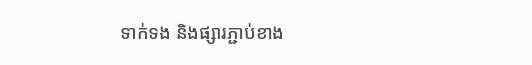ទាក់ទង និងផ្សារភ្ជាប់ខាង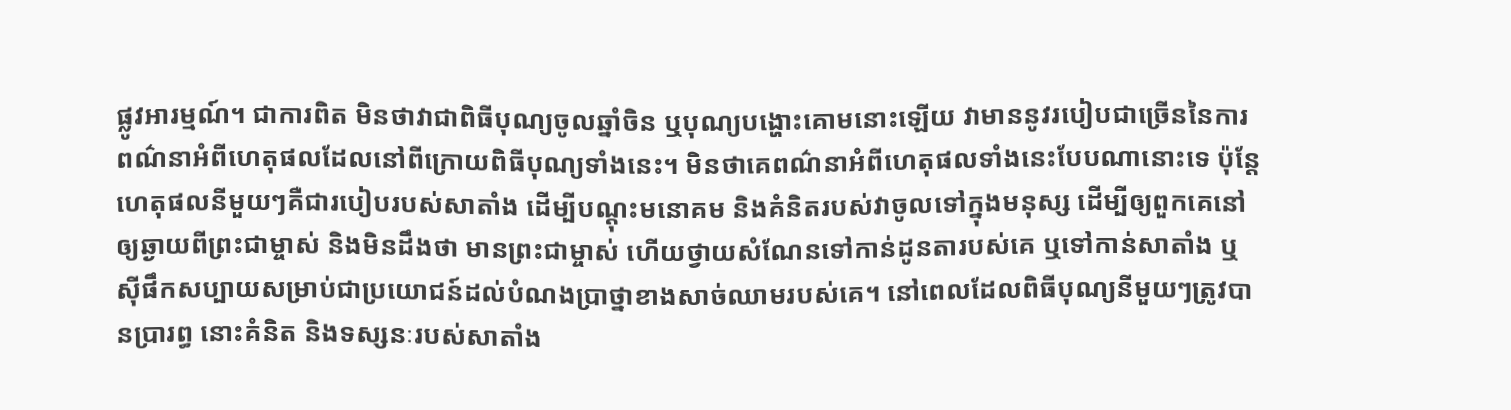ផ្លូវអារម្មណ៍។ ជាការពិត មិនថាវាជាពិធីបុណ្យចូលឆ្នាំចិន ឬបុណ្យបង្ហោះគោមនោះឡើយ វាមាននូវរបៀបជាច្រើននៃការពណ៌នាអំពីហេតុផលដែលនៅពីក្រោយពិធីបុណ្យទាំងនេះ។ មិនថាគេពណ៌នាអំពីហេតុផលទាំងនេះបែបណានោះទេ ប៉ុន្តែហេតុផលនីមួយៗគឺជារបៀបរបស់សាតាំង ដើម្បីបណ្ដុះមនោគម និងគំនិតរបស់វាចូលទៅក្នុងមនុស្ស ដើម្បីឲ្យពួកគេនៅឲ្យឆ្ងាយពីព្រះជាម្ចាស់ និងមិនដឹងថា មានព្រះជាម្ចាស់ ហើយថ្វាយសំណែនទៅកាន់ដូនតារបស់គេ ឬទៅកាន់សាតាំង ឬស៊ីផឹកសប្បាយសម្រាប់ជាប្រយោជន៍ដល់បំណងប្រាថ្នាខាងសាច់ឈាមរបស់គេ។ នៅពេលដែលពិធីបុណ្យនីមួយៗត្រូវបានប្រារព្ធ នោះគំនិត និងទស្សនៈរបស់សាតាំង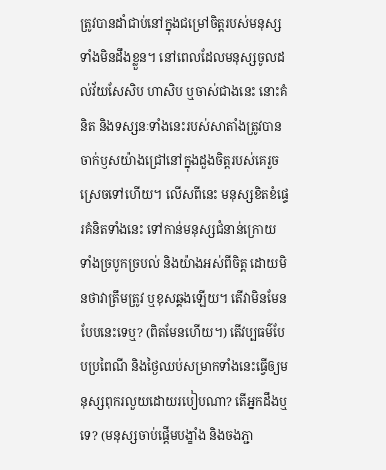ត្រូវបានដាំជាប់នៅក្នុងជម្រៅចិត្តរបស់មនុស្សទាំងមិនដឹងខ្លួន។ នៅពេលដែលមនុស្សចូលដល់វ័យសែសិប ហាសិប ឬចាស់ជាងនេះ នោះគំនិត និងទស្សនៈទាំងនេះរបស់សាតាំងត្រូវបានចាក់ឫសយ៉ាងជ្រៅនៅក្នុងដួងចិត្តរបស់គេរួចស្រេចទៅហើយ។ លើសពីនេះ មនុស្សខិតខំផ្ទេរគំនិតទាំងនេះ ទៅកាន់មនុស្សជំនាន់ក្រោយ ទាំងច្របូកច្របល់ និងយ៉ាងអស់ពីចិត្ត ដោយមិនថាវាត្រឹមត្រូវ ឬខុសឆ្គងឡើយ។ តើវាមិនមែនបែបនេះទេឬ? (ពិតមែនហើយ។) តើវប្បធម៌បែបប្រពៃណី និងថ្ងៃឈប់សម្រាកទាំងនេះធ្វើឲ្យមនុស្សពុករលួយដោយរបៀបណា? តើអ្នកដឹងឬទេ? (មនុស្សចាប់ផ្ដើមបង្ខាំង និងចងភ្ជា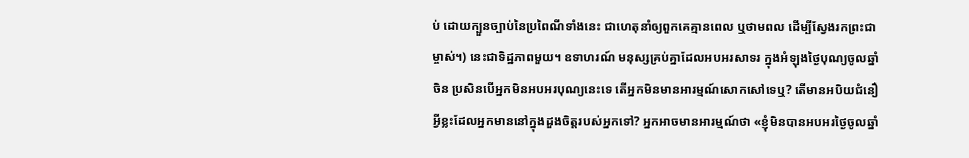ប់ ដោយក្បួនច្បាប់នៃប្រពៃណីទាំងនេះ ជាហេតុនាំឲ្យពួកគេគ្មានពេល ឬថាមពល ដើម្បីស្វែងរកព្រះជាម្ចាស់។) នេះជាទិដ្ឋភាពមួយ។ ឧទាហរណ៍ មនុស្សគ្រប់គ្នាដែលអបអរសាទរ ក្នុងអំឡុងថ្ងៃបុណ្យចូលឆ្នាំចិន ប្រសិនបើអ្នកមិនអបអរបុណ្យនេះទេ តើអ្នកមិនមានអារម្មណ៍សោកសៅទេឬ? តើមានអបិយជំនឿអ្វីខ្លះដែលអ្នកមាននៅក្នុងដួងចិត្តរបស់អ្នកទៅ? អ្នកអាចមានអារម្មណ៍ថា «ខ្ញុំមិនបានអបអរថ្ងៃចូលឆ្នាំ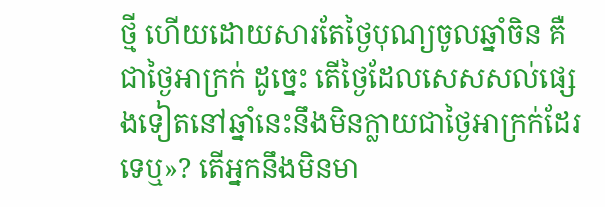ថ្មី ហើយដោយសារតែថ្ងៃបុណ្យចូលឆ្នាំចិន គឺជាថ្ងៃអាក្រក់ ដូច្នេះ តើថ្ងៃដែលសេសសល់ផ្សេងទៀតនៅឆ្នាំនេះនឹងមិនក្លាយជាថ្ងៃអាក្រក់ដែរទេឬ»? តើអ្នកនឹងមិនមា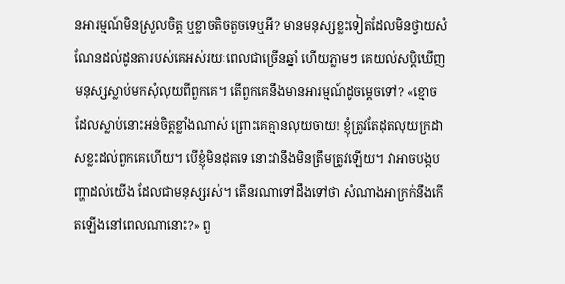នអារម្មណ៍មិនស្រួលចិត្ត ឬខ្លាចតិចតួចទេឬអី? មានមនុស្សខ្លះទៀតដែលមិនថ្វាយសំណែនដល់ដូនតារបស់គេអស់រយៈពេលជាច្រើនឆ្នាំ ហើយភ្លាមៗ គេយល់សប្តិឃើញមនុស្សស្លាប់មកសុំលុយពីពួកគេ។ តើពួកគេនឹងមានអារម្មណ៍ដូចម្ដេចទៅ? «ខ្មោចដែលស្លាប់នោះអន់ចិត្តខ្លាំងណាស់ ព្រោះគេគ្មានលុយចាយ! ខ្ញុំត្រូវតែដុតលុយក្រដាសខ្លះដល់ពួកគេហើយ។ បើខ្ញុំមិនដុតទេ នោះវានឹងមិនត្រឹមត្រូវឡើយ។ វាអាចបង្កបញ្ហាដល់យើង ដែលជាមនុស្សរស់។ តើនរណាទៅដឹងទៅថា សំណាងអាក្រក់នឹងកើតឡើងនៅពេលណានោះ?» ពួ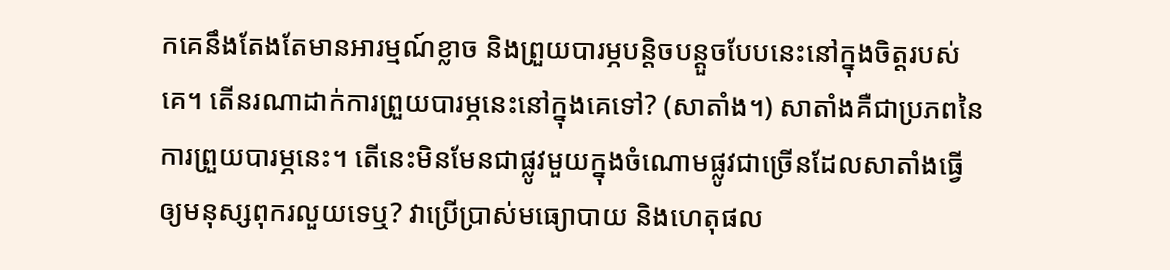កគេនឹងតែងតែមានអារម្មណ៍ខ្លាច និងព្រួយបារម្ភបន្តិចបន្ដួចបែបនេះនៅក្នុងចិត្តរបស់គេ។ តើនរណាដាក់ការព្រួយបារម្ភនេះនៅក្នុងគេទៅ? (សាតាំង។) សាតាំងគឺជាប្រភពនៃការព្រួយបារម្ភនេះ។ តើនេះមិនមែនជាផ្លូវមួយក្នុងចំណោមផ្លូវជាច្រើនដែលសាតាំងធ្វើឲ្យមនុស្សពុករលួយទេឬ? វាប្រើប្រាស់មធ្យោបាយ និងហេតុផល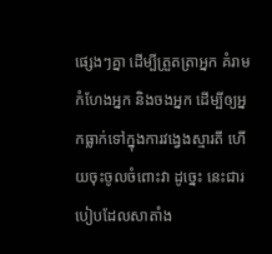ផ្សេងៗគ្នា ដើម្បីត្រួតត្រាអ្នក គំរាមកំហែងអ្នក និងចងអ្នក ដើម្បីឲ្យអ្នកធ្លាក់ទៅក្នុងការវង្វេងស្មារតី ហើយចុះចូលចំពោះវា ដូច្នេះ នេះជារបៀបដែលសាតាំង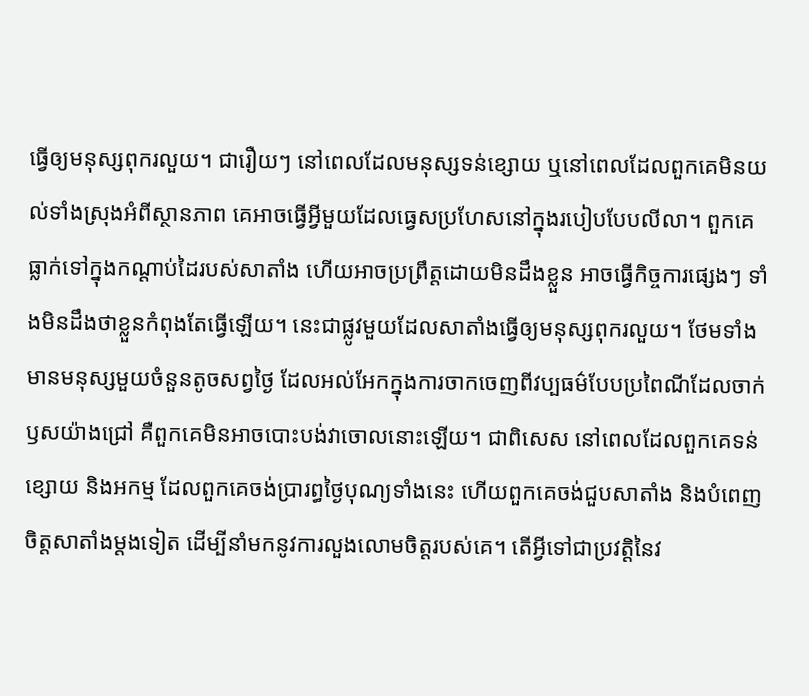ធ្វើឲ្យមនុស្សពុករលួយ។ ជារឿយៗ នៅពេលដែលមនុស្សទន់ខ្សោយ ឬនៅពេលដែលពួកគេមិនយល់ទាំងស្រុងអំពីស្ថានភាព គេអាចធ្វើអ្វីមួយដែលធ្វេសប្រហែសនៅក្នុងរបៀបបែបលីលា។ ពួកគេធ្លាក់ទៅក្នុងកណ្ដាប់ដៃរបស់សាតាំង ហើយអាចប្រព្រឹត្តដោយមិនដឹងខ្លួន អាចធ្វើកិច្ចការផ្សេងៗ ទាំងមិនដឹងថាខ្លួនកំពុងតែធ្វើឡើយ។ នេះជាផ្លូវមួយដែលសាតាំងធ្វើឲ្យមនុស្សពុករលួយ។ ថែមទាំងមានមនុស្សមួយចំនួនតូចសព្វថ្ងៃ ដែលអល់អែកក្នុងការចាកចេញពីវប្បធម៌បែបប្រពៃណីដែលចាក់ឫសយ៉ាងជ្រៅ គឺពួកគេមិនអាចបោះបង់វាចោលនោះឡើយ។ ជាពិសេស នៅពេលដែលពួកគេទន់ខ្សោយ និងអកម្ម ដែលពួកគេចង់ប្រារព្ធថ្ងៃបុណ្យទាំងនេះ ហើយពួកគេចង់ជួបសាតាំង និងបំពេញចិត្តសាតាំងម្ដងទៀត ដើម្បីនាំមកនូវការលួងលោមចិត្តរបស់គេ។ តើអ្វីទៅជាប្រវត្តិនៃវ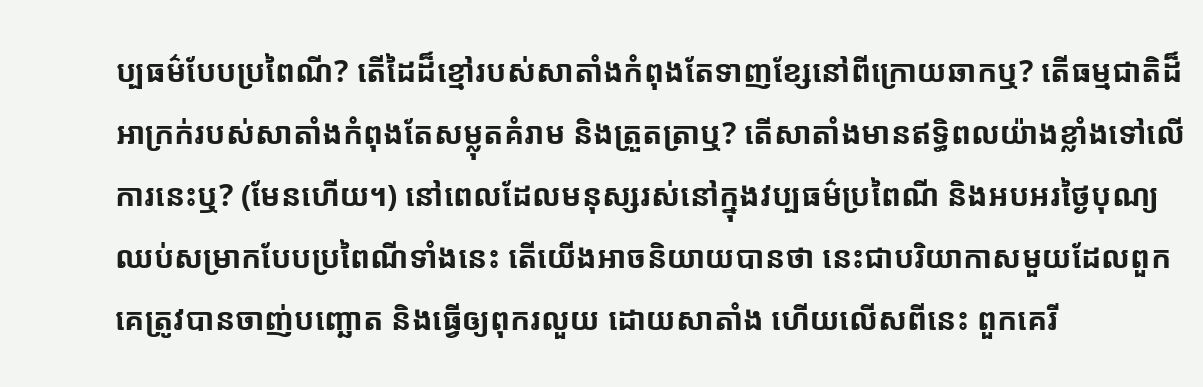ប្បធម៌បែបប្រពៃណី? តើដៃដ៏ខ្មៅរបស់សាតាំងកំពុងតែទាញខ្សែនៅពីក្រោយឆាកឬ? តើធម្មជាតិដ៏អាក្រក់របស់សាតាំងកំពុងតែសម្លុតគំរាម និងត្រួតត្រាឬ? តើសាតាំងមានឥទ្ធិពលយ៉ាងខ្លាំងទៅលើការនេះឬ? (មែនហើយ។) នៅពេលដែលមនុស្សរស់នៅក្នុងវប្បធម៌ប្រពៃណី និងអបអរថ្ងៃបុណ្យឈប់សម្រាកបែបប្រពៃណីទាំងនេះ តើយើងអាចនិយាយបានថា នេះជាបរិយាកាសមួយដែលពួកគេត្រូវបានចាញ់បញ្ឆោត និងធ្វើឲ្យពុករលួយ ដោយសាតាំង ហើយលើសពីនេះ ពួកគេរី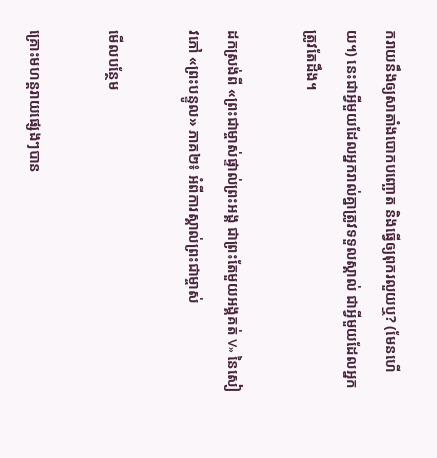ករាយនឹងឲ្យសាតាំងបោកបញ្ឆោត និងធ្វើឲ្យពុករលួយឬ? (មែនហើយ។) នេះជាអ្វីមួយដែលអ្នករាល់គ្នាត្រូវទទួលស្គាល់ ជាអ្វីមួយដែលអ្នកត្រូវតែដឹង។

ដកស្រង់ពី «ព្រះជាម្ចាស់ផ្ទាល់ព្រះអង្គ ជាព្រះតែមួយអង្គគត់ V» នៃសៀវភៅ «ព្រះបន្ទូល» ភាគ២៖ អំពីការស្គាល់ព្រះជាម្ចាស់

មើលបន្ថែម

គ្រោះមហន្តរាយផ្សេងៗបាន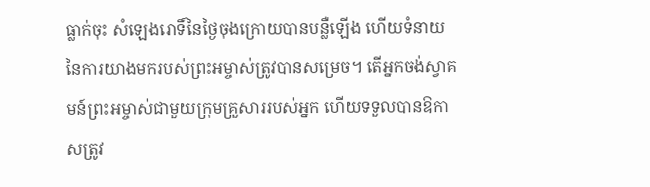ធ្លាក់ចុះ សំឡេងរោទិ៍នៃថ្ងៃចុងក្រោយបានបន្លឺឡើង ហើយទំនាយនៃការយាងមករបស់ព្រះអម្ចាស់ត្រូវបានសម្រេច។ តើអ្នកចង់ស្វាគមន៍ព្រះអម្ចាស់ជាមួយក្រុមគ្រួសាររបស់អ្នក ហើយទទួលបានឱកាសត្រូវ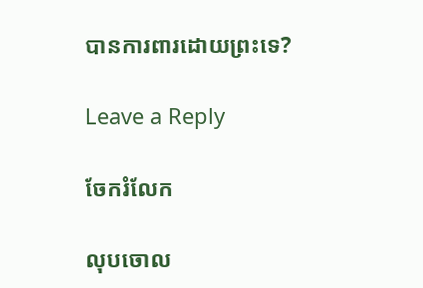បានការពារដោយព្រះទេ?

Leave a Reply

ចែករំលែក

លុបចោល